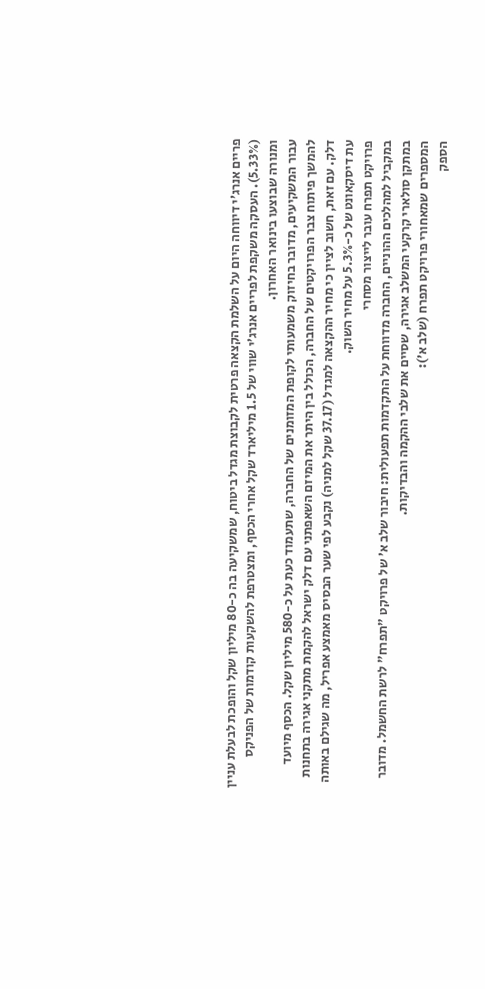פריים אנרג’י דיווחה היום על השלמת הקצאה פרטית לקבוצת מגדל ביטוח, שמשקיעה בה כ-80 מיליון שקל והופכת לבעלת עניין (5.33%). העסקה משקפת לפריים אנרג’י שווי של 1.5 מיליארד שקל אחרי הכסף, ומצטרפת להשקעות קודמות של הפניקס ומנורה שבוצעו בינואר האחרון.
עבור המשקיעים, מדובר בחיזוק משמעותי לקופת המזומנים של החברה, שתעמוד כעת על כ-580 מיליון שקל. הכסף מיועד להמשך פיתוח צבר הפרויקטים של החברה, הכולל בין היתר את המיזם השאפתני עם דלק ישראל להקמת מתקני אגירה בתחנות דלק. עם זאת, חשוב לציין כי מחיר ההקצאה למגדל (37.17 שקל למניה) נקבע לפי שער הבסיס מאמצע אפריל, מה שגילם באותה עת דיסקאונט של כ-5.3% על מחיר השוק.
פרויקט תפרח עובר לייצור מסחרי
במקביל למהלכים ההוניים, החברה מדווחת על התקדמות תפעולית: חיבור שלב א’ של פרויקט "תפרח" לרשת החשמל. מדובר במתקן סולארי קרקעי המשלב אגירה, שסיים את שלבי ההקמה והבדיקות.
המספרים שמאחורי פרויקט תפרח (שלב א’):
הספק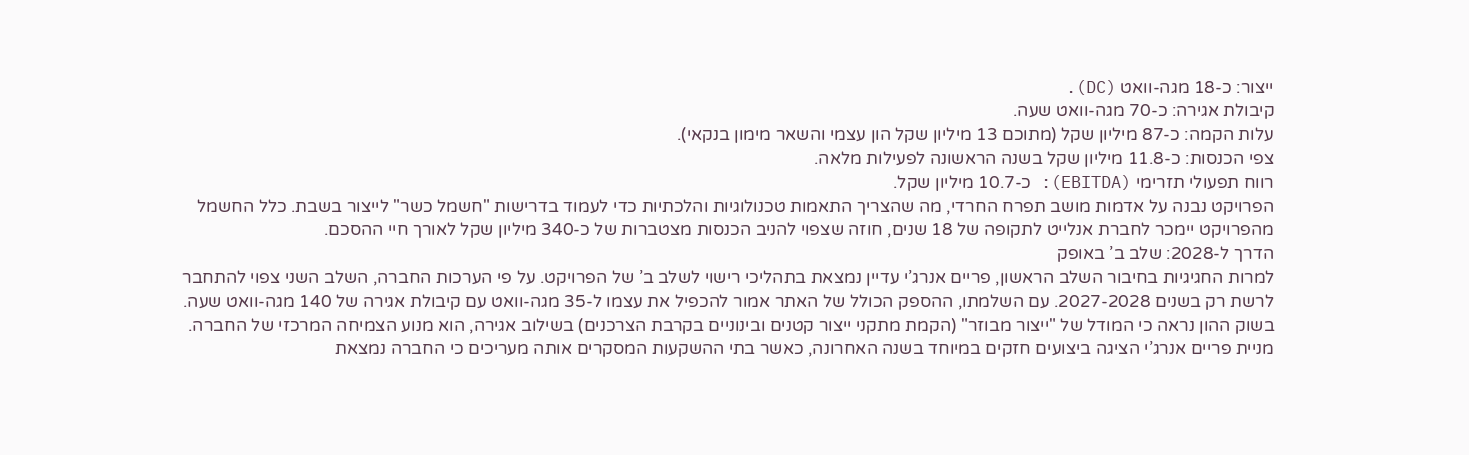ייצור: כ-18 מגה-וואט (DC).
קיבולת אגירה: כ-70 מגה-וואט שעה.
עלות הקמה: כ-87 מיליון שקל (מתוכם 13 מיליון שקל הון עצמי והשאר מימון בנקאי).
צפי הכנסות: כ-11.8 מיליון שקל בשנה הראשונה לפעילות מלאה.
רווח תפעולי תזרימי (EBITDA): כ-10.7 מיליון שקל.
הפרויקט נבנה על אדמות מושב תפרח החרדי, מה שהצריך התאמות טכנולוגיות והלכתיות כדי לעמוד בדרישות "חשמל כשר" לייצור בשבת. כלל החשמל מהפרויקט יימכר לחברת אנלייט לתקופה של 18 שנים, חוזה שצפוי להניב הכנסות מצטברות של כ-340 מיליון שקל לאורך חיי ההסכם.
הדרך ל-2028: שלב ב’ באופק
למרות החגיגיות בחיבור השלב הראשון, פריים אנרג’י עדיין נמצאת בתהליכי רישוי לשלב ב’ של הפרויקט. על פי הערכות החברה, השלב השני צפוי להתחבר לרשת רק בשנים 2027-2028. עם השלמתו, ההספק הכולל של האתר אמור להכפיל את עצמו ל-35 מגה-וואט עם קיבולת אגירה של 140 מגה-וואט שעה.
בשוק ההון נראה כי המודל של "ייצור מבוזר" (הקמת מתקני ייצור קטנים ובינוניים בקרבת הצרכנים) בשילוב אגירה, הוא מנוע הצמיחה המרכזי של החברה. מניית פריים אנרג’י הציגה ביצועים חזקים במיוחד בשנה האחרונה, כאשר בתי ההשקעות המסקרים אותה מעריכים כי החברה נמצאת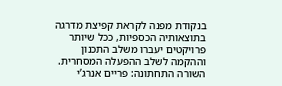בנקודת מפנה לקראת קפיצת מדרגה בתוצאותיה הכספיות, ככל שיותר פרויקטים יעברו משלב התכנון וההקמה לשלב ההפעלה המסחרית.
השורה התחתונה: פריים אנרג’י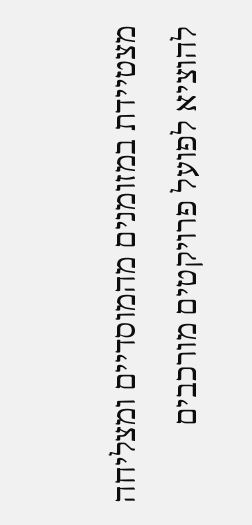מצטיידת במזומנים מהמוסדיים ומצליחה להוציא לפועל פרויקטים מורכבים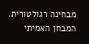מבחינה רגולטורית. המבחן האמיתי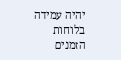יהיה עמידה בלוחות הזמנים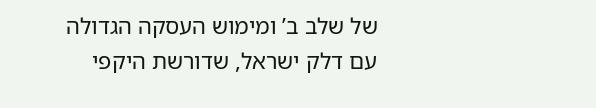של שלב ב’ ומימוש העסקה הגדולה עם דלק ישראל, שדורשת היקפי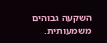השקעה גבוהים משמעותית.